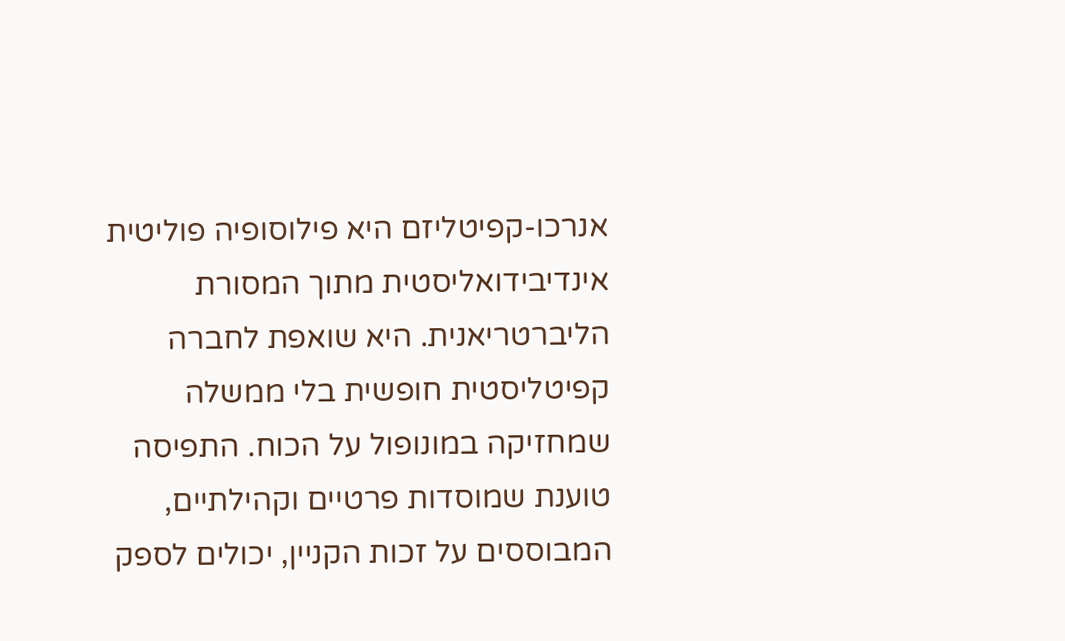אנרכו-קפיטליזם היא פילוסופיה פוליטית אינדיבידואליסטית מתוך המסורת הליברטריאנית. היא שואפת לחברה קפיטליסטית חופשית בלי ממשלה שמחזיקה במונופול על הכוח. התפיסה טוענת שמוסדות פרטיים וקהילתיים, המבוססים על זכות הקניין, יכולים לספק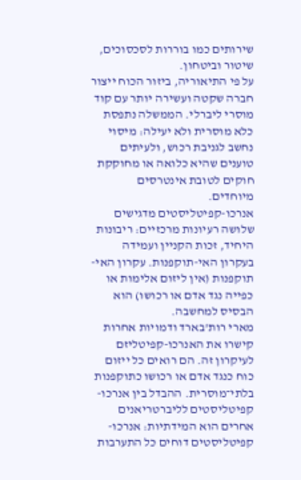שירותים כמו בוררות לסכסוכים, שיטור וביטחון.
על פי התיאוריה, ביזור הכוח ייצור חברה שקטה ועשירה יותר עם קוד מוסרי ליברלי. הממשלה נתפסת כלא מוסרית ולא יעילה: מיסוי נחשב לגניבת רכוש, ולעיתים טוענים שהיא כלואה או מחוקקת חוקים לטובת אינטרסים מיוחדים.
אנרכו-קפיטליסטים מדגישים שלושה רעיונות מרכזיים: ריבונות היחיד, זכות הקניין ועמידה בעקרון האי-תוקפנות. עקרון האי-תוקפנות (אין ליזום אלימות או כפייה נגד אדם או רכושו) הוא הבסיס למחשבה.
מארי רות'בארד ודמויות אחרות קישרו את האנרכו-קפיטליזם לעיקרון זה. הם רואים כל ייזום כוח כנגד אדם או רכושו כתוקפנות בלתי־מוסרית. ההבדל בין אנרכו-קפיטליסטים לליברטריאנים אחרים הוא המידתיות: אנרכו-קפיטליסטים דוחים כל התערבות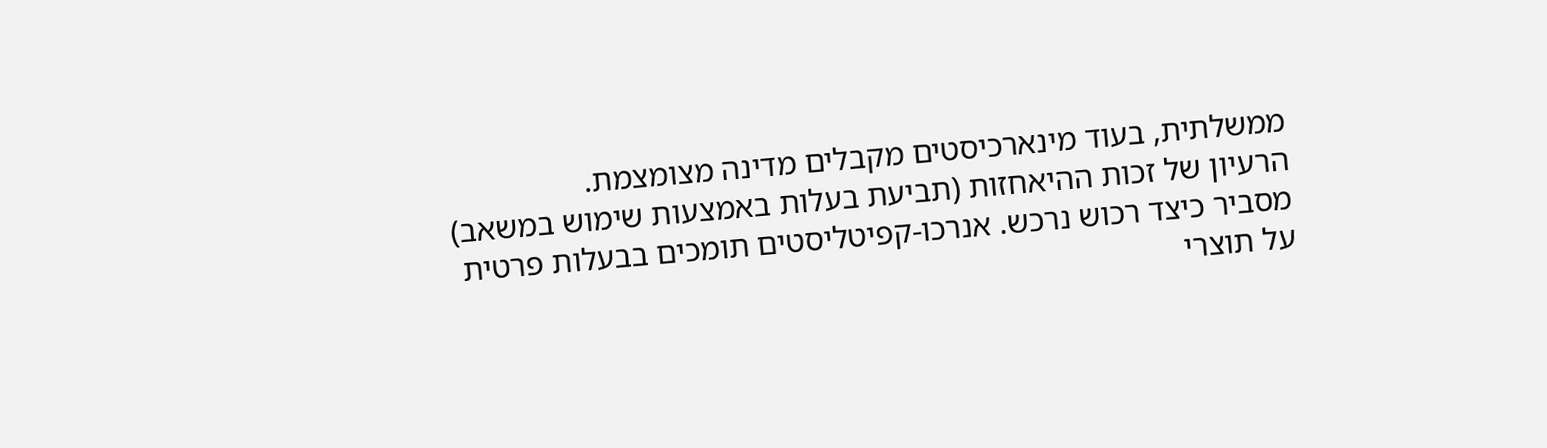ממשלתית, בעוד מינארכיסטים מקבלים מדינה מצומצמת.
הרעיון של זכות ההיאחזות (תביעת בעלות באמצעות שימוש במשאב) מסביר כיצד רכוש נרכש. אנרכו-קפיטליסטים תומכים בבעלות פרטית על תוצרי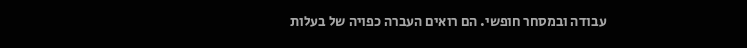עבודה ובמסחר חופשי. הם רואים העברה כפויה של בעלות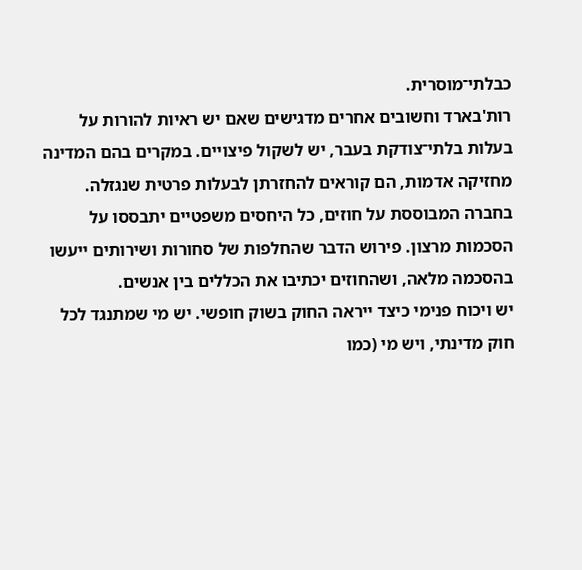כבלתי־מוסרית.
רות'בארד וחשובים אחרים מדגישים שאם יש ראיות להורות על בעלות בלתי־צודקת בעבר, יש לשקול פיצויים. במקרים בהם המדינה מחזיקה אדמות, הם קוראים להחזרתן לבעלות פרטית שנגזלה.
בחברה המבוססת על חוזים, כל היחסים משפטיים יתבססו על הסכמות מרצון. פירוש הדבר שהחלפות של סחורות ושירותים ייעשו בהסכמה מלאה, ושהחוזים יכתיבו את הכללים בין אנשים.
יש ויכוח פנימי כיצד ייראה החוק בשוק חופשי. יש מי שמתנגד לכל חוק מדינתי, ויש מי (כמו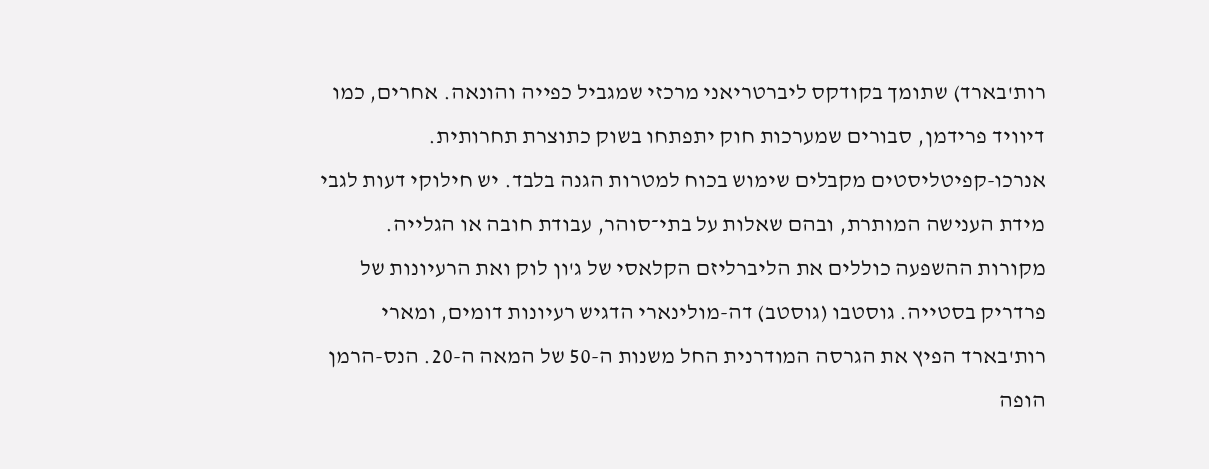רות'בארד) שתומך בקודקס ליברטריאני מרכזי שמגביל כפייה והונאה. אחרים, כמו דיוויד פרידמן, סבורים שמערכות חוק יתפתחו בשוק כתוצרת תחרותית.
אנרכו-קפיטליסטים מקבלים שימוש בכוח למטרות הגנה בלבד. יש חילוקי דעות לגבי מידת הענישה המותרת, ובהם שאלות על בתי־סוהר, עבודת חובה או הגלייה.
מקורות ההשפעה כוללים את הליברליזם הקלאסי של ג'ון לוק ואת הרעיונות של פרדריק בסטייה. גוסטבו (גוסטב) דה-מולינארי הדגיש רעיונות דומים, ומארי רות'בארד הפיץ את הגרסה המודרנית החל משנות ה-50 של המאה ה-20. הנס-הרמן הופה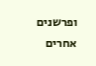ופרשנים אחרים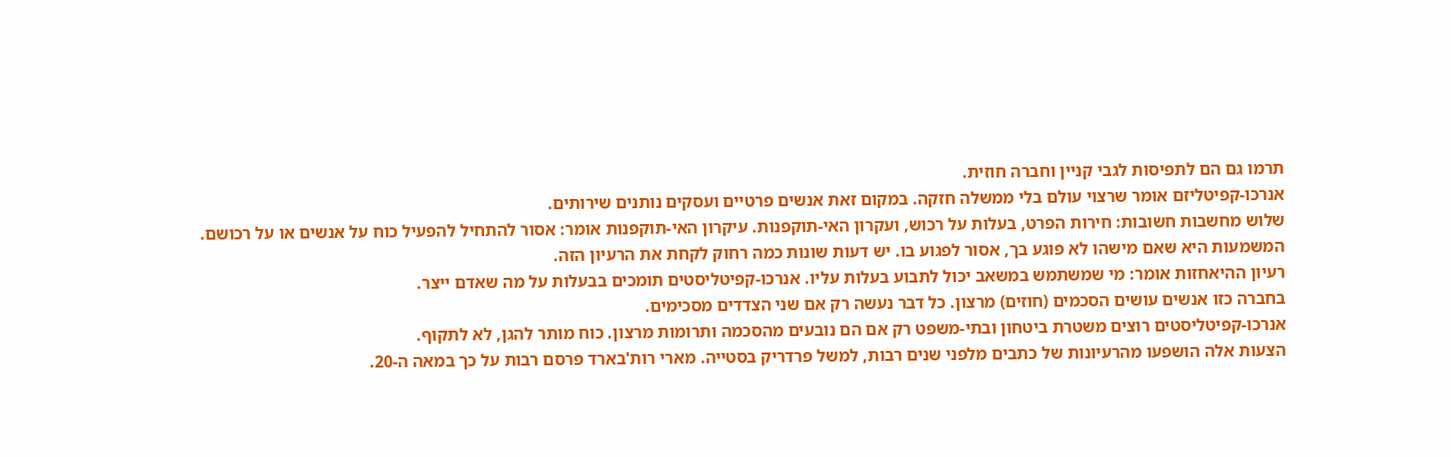תרמו גם הם לתפיסות לגבי קניין וחברה חוזית.
אנרכו-קפיטליזם אומר שרצוי עולם בלי ממשלה חזקה. במקום זאת אנשים פרטיים ועסקים נותנים שירותים.
שלוש מחשבות חשובות: חירות הפרט, בעלות על רכוש, ועקרון האי-תוקפנות. עיקרון האי-תוקפנות אומר: אסור להתחיל להפעיל כוח על אנשים או על רכושם.
המשמעות היא שאם מישהו לא פוגע בך, אסור לפגוע בו. יש דעות שונות כמה רחוק לקחת את הרעיון הזה.
רעיון ההיאחזות אומר: מי שמשתמש במשאב יכול לתבוע בעלות עליו. אנרכו-קפיטליסטים תומכים בבעלות על מה שאדם ייצר.
בחברה כזו אנשים עושים הסכמים (חוזים) מרצון. כל דבר נעשה רק אם שני הצדדים מסכימים.
אנרכו-קפיטליסטים רוצים משטרת ביטחון ובתי-משפט רק אם הם נובעים מהסכמה ותרומות מרצון. כוח מותר להגן, לא לתקוף.
הצעות אלה הושפעו מהרעיונות של כתבים מלפני שנים רבות, למשל פרדריק בסטייה. מארי רות'בארד פרסם רבות על כך במאה ה-20.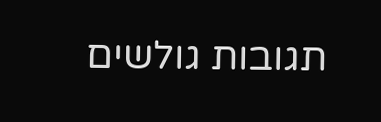תגובות גולשים